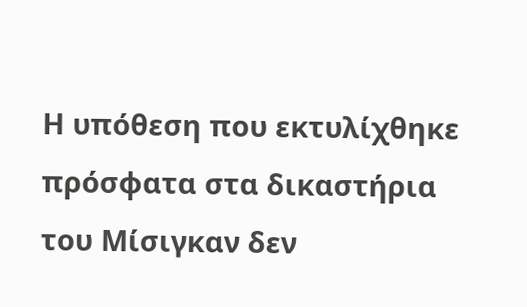Η υπόθεση που εκτυλίχθηκε πρόσφατα στα δικαστήρια του Μίσιγκαν δεν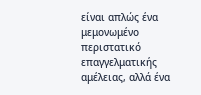είναι απλώς ένα μεμονωμένο περιστατικό επαγγελματικής αμέλειας, αλλά ένα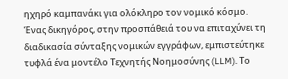ηχηρό καμπανάκι για ολόκληρο τον νομικό κόσμο. Ένας δικηγόρος, στην προσπάθειά του να επιταχύνει τη διαδικασία σύνταξης νομικών εγγράφων, εμπιστεύτηκε τυφλά ένα μοντέλο Τεχνητής Νοημοσύνης (LLM). Το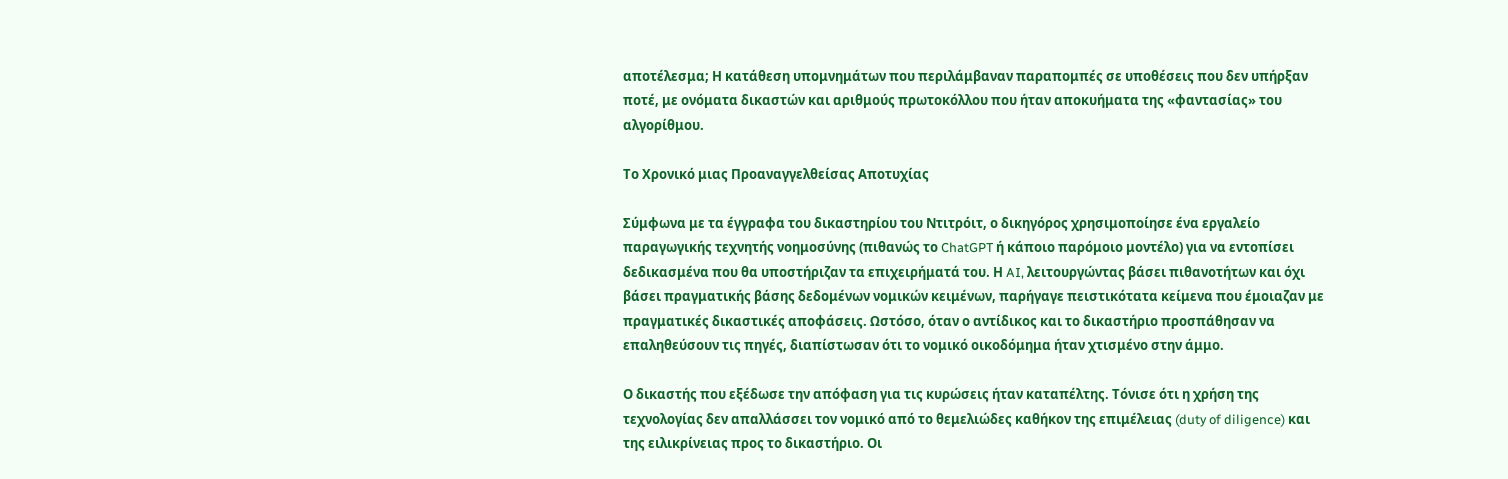αποτέλεσμα; Η κατάθεση υπομνημάτων που περιλάμβαναν παραπομπές σε υποθέσεις που δεν υπήρξαν ποτέ, με ονόματα δικαστών και αριθμούς πρωτοκόλλου που ήταν αποκυήματα της «φαντασίας» του αλγορίθμου.

Το Χρονικό μιας Προαναγγελθείσας Αποτυχίας

Σύμφωνα με τα έγγραφα του δικαστηρίου του Ντιτρόιτ, ο δικηγόρος χρησιμοποίησε ένα εργαλείο παραγωγικής τεχνητής νοημοσύνης (πιθανώς το ChatGPT ή κάποιο παρόμοιο μοντέλο) για να εντοπίσει δεδικασμένα που θα υποστήριζαν τα επιχειρήματά του. Η AI, λειτουργώντας βάσει πιθανοτήτων και όχι βάσει πραγματικής βάσης δεδομένων νομικών κειμένων, παρήγαγε πειστικότατα κείμενα που έμοιαζαν με πραγματικές δικαστικές αποφάσεις. Ωστόσο, όταν ο αντίδικος και το δικαστήριο προσπάθησαν να επαληθεύσουν τις πηγές, διαπίστωσαν ότι το νομικό οικοδόμημα ήταν χτισμένο στην άμμο.

Ο δικαστής που εξέδωσε την απόφαση για τις κυρώσεις ήταν καταπέλτης. Τόνισε ότι η χρήση της τεχνολογίας δεν απαλλάσσει τον νομικό από το θεμελιώδες καθήκον της επιμέλειας (duty of diligence) και της ειλικρίνειας προς το δικαστήριο. Οι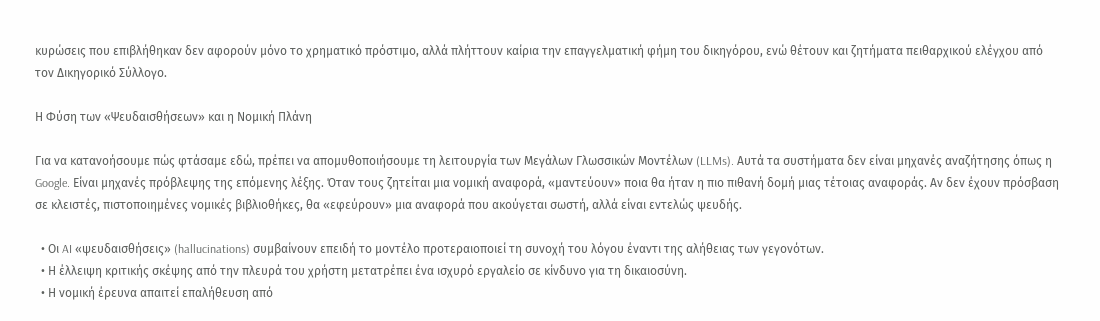κυρώσεις που επιβλήθηκαν δεν αφορούν μόνο το χρηματικό πρόστιμο, αλλά πλήττουν καίρια την επαγγελματική φήμη του δικηγόρου, ενώ θέτουν και ζητήματα πειθαρχικού ελέγχου από τον Δικηγορικό Σύλλογο.

Η Φύση των «Ψευδαισθήσεων» και η Νομική Πλάνη

Για να κατανοήσουμε πώς φτάσαμε εδώ, πρέπει να απομυθοποιήσουμε τη λειτουργία των Μεγάλων Γλωσσικών Μοντέλων (LLMs). Αυτά τα συστήματα δεν είναι μηχανές αναζήτησης όπως η Google. Είναι μηχανές πρόβλεψης της επόμενης λέξης. Όταν τους ζητείται μια νομική αναφορά, «μαντεύουν» ποια θα ήταν η πιο πιθανή δομή μιας τέτοιας αναφοράς. Αν δεν έχουν πρόσβαση σε κλειστές, πιστοποιημένες νομικές βιβλιοθήκες, θα «εφεύρουν» μια αναφορά που ακούγεται σωστή, αλλά είναι εντελώς ψευδής.

  • Οι AI «ψευδαισθήσεις» (hallucinations) συμβαίνουν επειδή το μοντέλο προτεραιοποιεί τη συνοχή του λόγου έναντι της αλήθειας των γεγονότων.
  • Η έλλειψη κριτικής σκέψης από την πλευρά του χρήστη μετατρέπει ένα ισχυρό εργαλείο σε κίνδυνο για τη δικαιοσύνη.
  • Η νομική έρευνα απαιτεί επαλήθευση από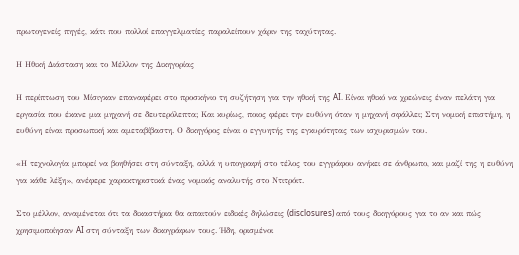πρωτογενείς πηγές, κάτι που πολλοί επαγγελματίες παραλείπουν χάριν της ταχύτητας.

Η Ηθική Διάσταση και το Μέλλον της Δικηγορίας

Η περίπτωση του Μίσιγκαν επαναφέρει στο προσκήνιο τη συζήτηση για την ηθική της AI. Είναι ηθικό να χρεώνεις έναν πελάτη για εργασία που έκανε μια μηχανή σε δευτερόλεπτα; Και κυρίως, ποιος φέρει την ευθύνη όταν η μηχανή σφάλλει; Στη νομική επιστήμη, η ευθύνη είναι προσωπική και αμεταβίβαστη. Ο δικηγόρος είναι ο εγγυητής της εγκυρότητας των ισχυρισμών του.

«Η τεχνολογία μπορεί να βοηθήσει στη σύνταξη, αλλά η υπογραφή στο τέλος του εγγράφου ανήκει σε άνθρωπο, και μαζί της η ευθύνη για κάθε λέξη», ανέφερε χαρακτηριστικά ένας νομικός αναλυτής στο Ντιτρόιτ.

Στο μέλλον, αναμένεται ότι τα δικαστήρια θα απαιτούν ειδικές δηλώσεις (disclosures) από τους δικηγόρους για το αν και πώς χρησιμοποίησαν AI στη σύνταξη των δικογράφων τους. Ήδη, ορισμένοι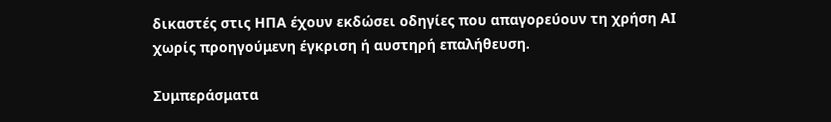δικαστές στις ΗΠΑ έχουν εκδώσει οδηγίες που απαγορεύουν τη χρήση AI χωρίς προηγούμενη έγκριση ή αυστηρή επαλήθευση.

Συμπεράσματα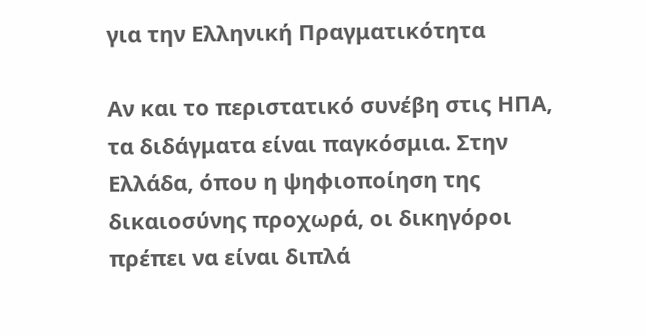για την Ελληνική Πραγματικότητα

Αν και το περιστατικό συνέβη στις ΗΠΑ, τα διδάγματα είναι παγκόσμια. Στην Ελλάδα, όπου η ψηφιοποίηση της δικαιοσύνης προχωρά, οι δικηγόροι πρέπει να είναι διπλά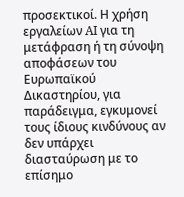προσεκτικοί. Η χρήση εργαλείων AI για τη μετάφραση ή τη σύνοψη αποφάσεων του Ευρωπαϊκού Δικαστηρίου, για παράδειγμα, εγκυμονεί τους ίδιους κινδύνους αν δεν υπάρχει διασταύρωση με το επίσημο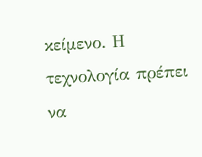κείμενο. Η τεχνολογία πρέπει να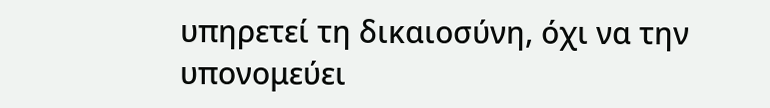υπηρετεί τη δικαιοσύνη, όχι να την υπονομεύει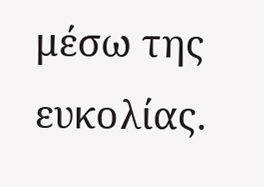μέσω της ευκολίας.